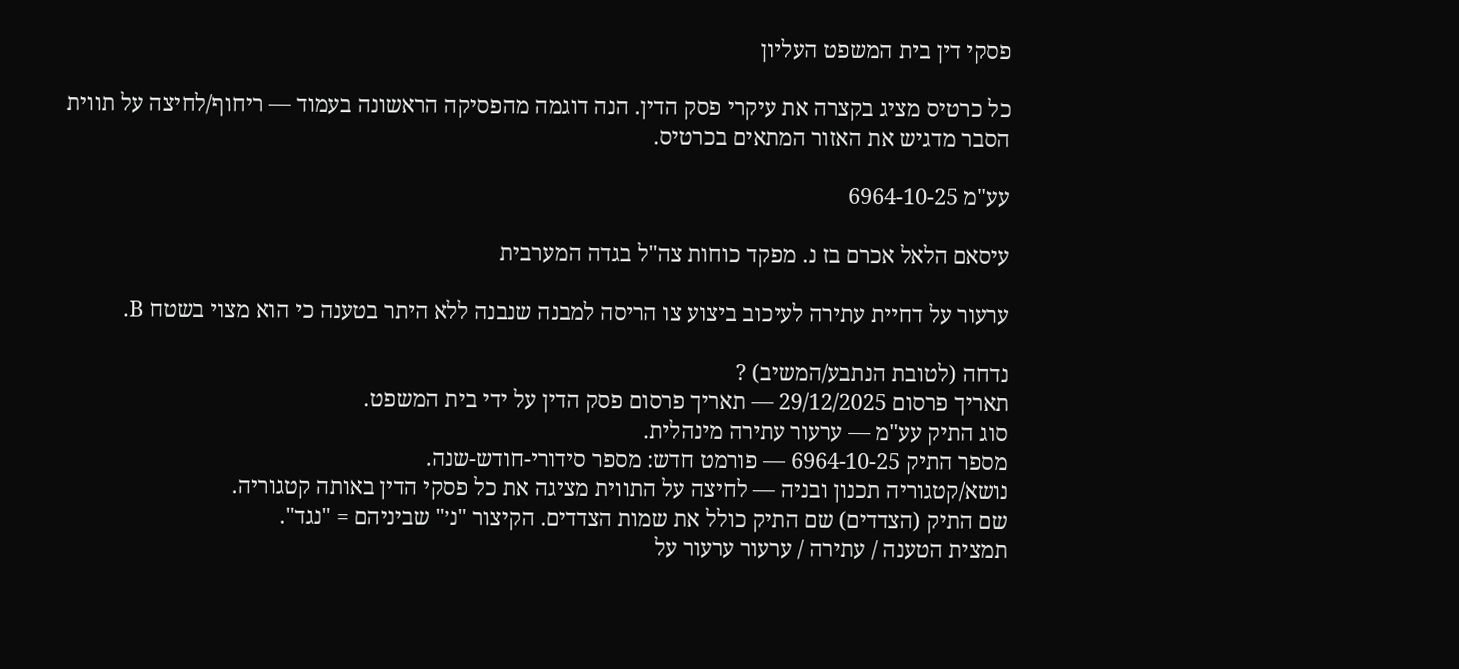פסקי דין בית המשפט העליון

כל כרטיס מציג בקצרה את עיקרי פסק הדין. הנה דוגמה מהפסיקה הראשונה בעמוד — ריחוף/לחיצה על תווית הסבר מדגיש את האזור המתאים בכרטיס.

עע"מ 6964-10-25

עיסאם הלאל אכרם בז נ. מפקד כוחות צה"ל בגדה המערבית

ערעור על דחיית עתירה לעיכוב ביצוע צו הריסה למבנה שנבנה ללא היתר בטענה כי הוא מצוי בשטח B.

נדחה (לטובת הנתבע/המשיב) ?
תאריך פרסום 29/12/2025 — תאריך פרסום פסק הדין על ידי בית המשפט.
סוג התיק עע"מ — ערעור עתירה מינהלית.
מספר התיק 6964-10-25 — פורמט חדש: מספר סידורי-חודש-שנה.
נושא/קטגוריה תכנון ובניה — לחיצה על התווית מציגה את כל פסקי הדין באותה קטגוריה.
שם התיק (הצדדים) שם התיק כולל את שמות הצדדים. הקיצור "נ׳" שביניהם = "נגד".
תמצית הטענה / עתירה / ערעור ערעור על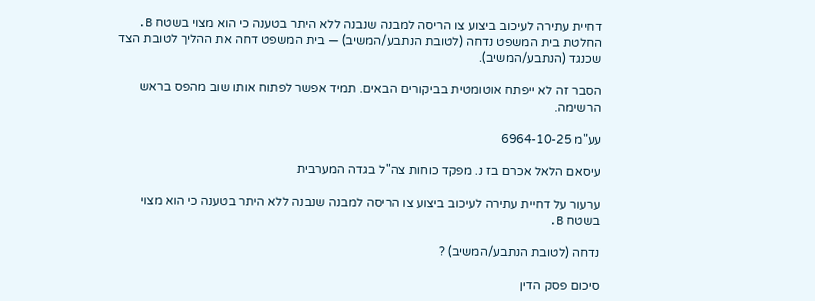דחיית עתירה לעיכוב ביצוע צו הריסה למבנה שנבנה ללא היתר בטענה כי הוא מצוי בשטח B.
החלטת בית המשפט נדחה (לטובת הנתבע/המשיב) — בית המשפט דחה את ההליך לטובת הצד שכנגד (הנתבע/המשיב).

הסבר זה לא ייפתח אוטומטית בביקורים הבאים. תמיד אפשר לפתוח אותו שוב מהפס בראש הרשימה.

עע"מ 6964-10-25

עיסאם הלאל אכרם בז נ. מפקד כוחות צה"ל בגדה המערבית

ערעור על דחיית עתירה לעיכוב ביצוע צו הריסה למבנה שנבנה ללא היתר בטענה כי הוא מצוי בשטח B.

נדחה (לטובת הנתבע/המשיב) ?

סיכום פסק הדין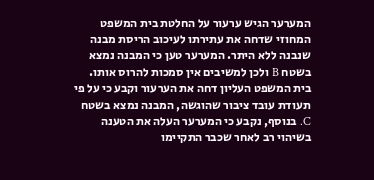המערער הגיש ערעור על החלטת בית המשפט המחוזי שדחה את עתירתו לעיכוב הריסת מבנה שנבנה ללא היתר. המערער טען כי המבנה נמצא בשטח B ולכן למשיבים אין סמכות להרוס אותו. בית המשפט העליון דחה את הערעור וקבע כי על פי תעודת עובד ציבור שהוגשה, המבנה נמצא בשטח C. בנוסף, נקבע כי המערער העלה את הטענה בשיהוי רב לאחר שכבר התקיימו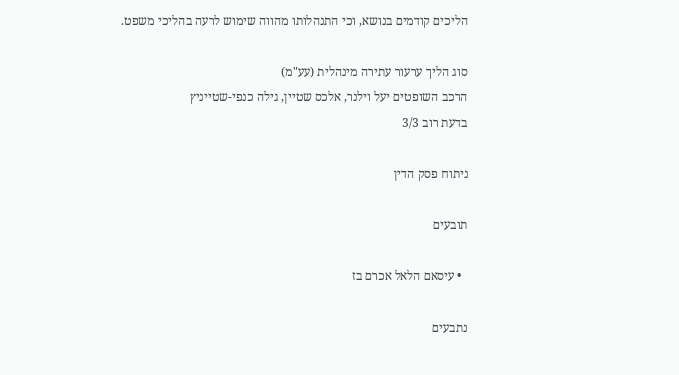הליכים קודמים בנושא, וכי התנהלותו מהווה שימוש לרעה בהליכי משפט.

סוג הליך ערעור עתירה מינהלית (עע"מ)
הרכב השופטים יעל וילנר, אלכס שטיין, גילה כנפי-שטייניץ
בדעת רוב 3/3

ניתוח פסק הדין

תובעים

  • עיסאם הלאל אכרם בז

נתבעים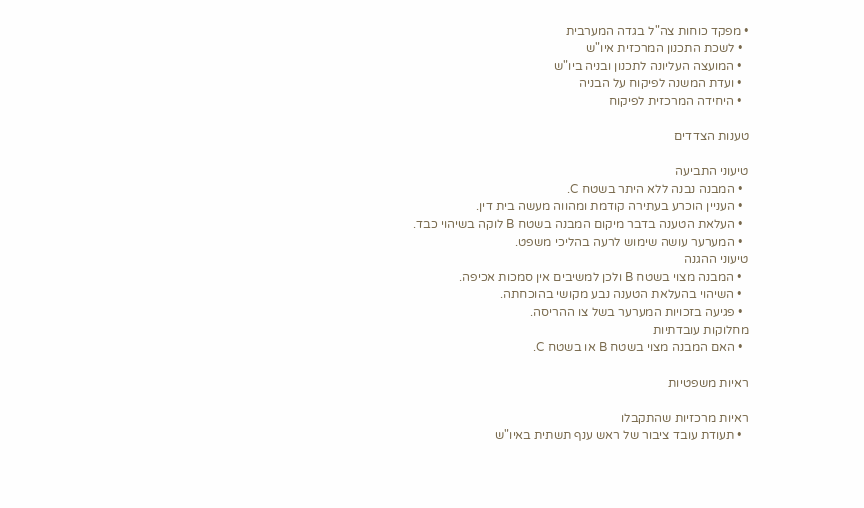• מפקד כוחות צה"ל בגדה המערבית
  • לשכת התכנון המרכזית איו"ש
  • המועצה העליונה לתכנון ובניה ביו"ש
  • ועדת המשנה לפיקוח על הבניה
  • היחידה המרכזית לפיקוח

טענות הצדדים

טיעוני התביעה
  • המבנה נבנה ללא היתר בשטח C.
  • העניין הוכרע בעתירה קודמת ומהווה מעשה בית דין.
  • העלאת הטענה בדבר מיקום המבנה בשטח B לוקה בשיהוי כבד.
  • המערער עושה שימוש לרעה בהליכי משפט.
טיעוני ההגנה
  • המבנה מצוי בשטח B ולכן למשיבים אין סמכות אכיפה.
  • השיהוי בהעלאת הטענה נבע מקושי בהוכחתה.
  • פגיעה בזכויות המערער בשל צו ההריסה.
מחלוקות עובדתיות
  • האם המבנה מצוי בשטח B או בשטח C.

ראיות משפטיות

ראיות מרכזיות שהתקבלו
  • תעודת עובד ציבור של ראש ענף תשתית באיו"ש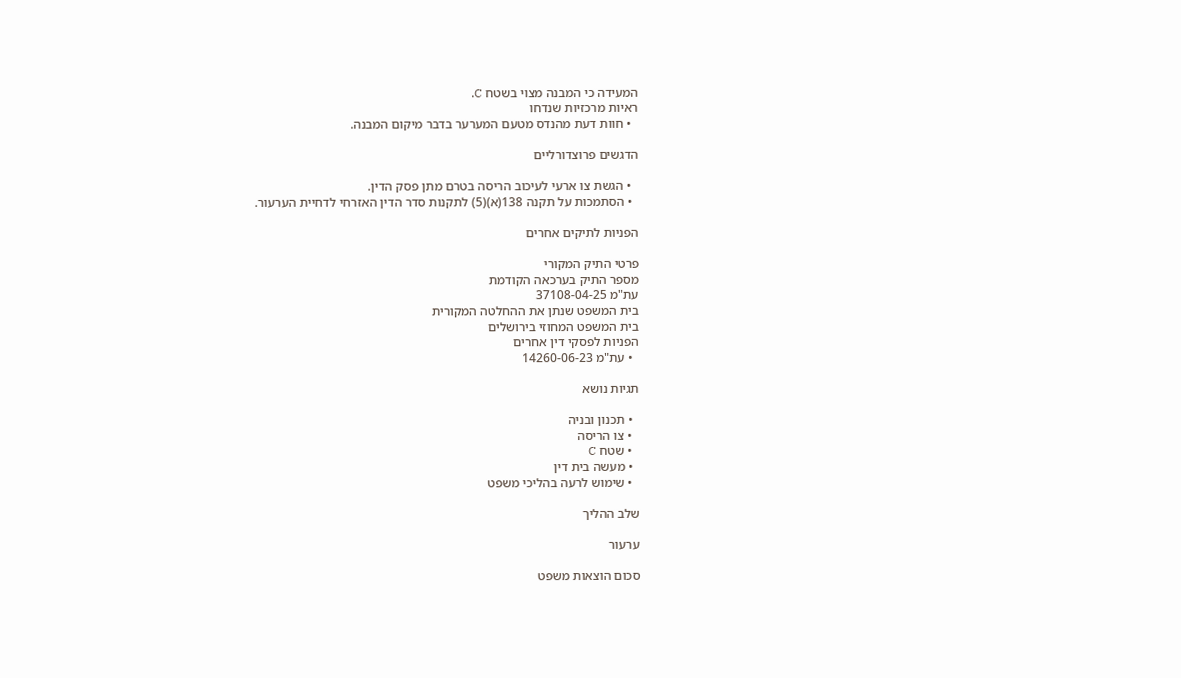המעידה כי המבנה מצוי בשטח C.
ראיות מרכזיות שנדחו
  • חוות דעת מהנדס מטעם המערער בדבר מיקום המבנה.

הדגשים פרוצדורליים

  • הגשת צו ארעי לעיכוב הריסה בטרם מתן פסק הדין.
  • הסתמכות על תקנה 138(א)(5) לתקנות סדר הדין האזרחי לדחיית הערעור.

הפניות לתיקים אחרים

פרטי התיק המקורי
מספר התיק בערכאה הקודמת
עת"מ 37108-04-25
בית המשפט שנתן את ההחלטה המקורית
בית המשפט המחוזי בירושלים
הפניות לפסקי דין אחרים
  • עת"מ 14260-06-23

תגיות נושא

  • תכנון ובניה
  • צו הריסה
  • שטח C
  • מעשה בית דין
  • שימוש לרעה בהליכי משפט

שלב ההליך

ערעור

סכום הוצאות משפט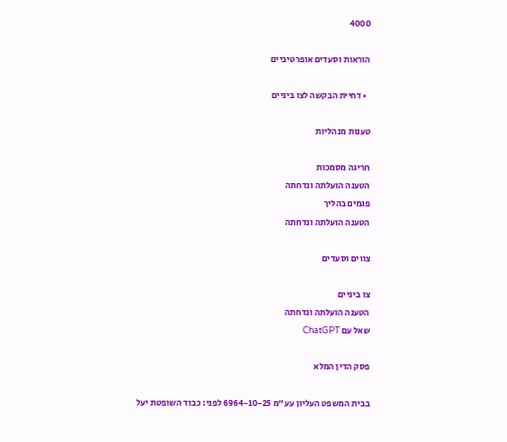4000

הוראות וסעדים אופרטיביים

  • דחיית הבקשה לצו ביניים

טענות מנהליות

חריגה מסמכות
הטענה הועלתה ונדחתה
פגמים בהליך
הטענה הועלתה ונדחתה

צווים וסעדים

צו ביניים
הטענה הועלתה ונדחתה
שאל עם ChatGPT

פסק הדין המלא

בבית המשפט העליון עע"מ 6964-10-25 לפני: כבוד השופטת יעל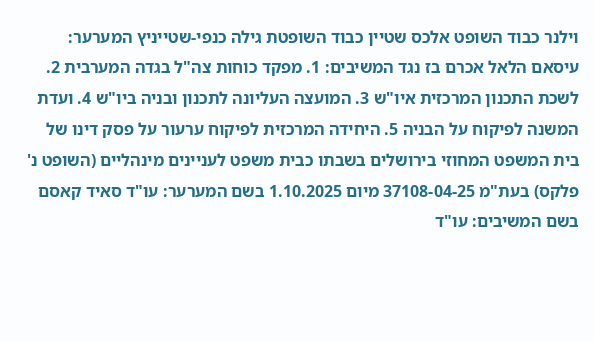וילנר כבוד השופט אלכס שטיין כבוד השופטת גילה כנפי-שטייניץ המערער: עיסאם הלאל אכרם בז נגד המשיבים: 1. מפקד כוחות צה"ל בגדה המערבית 2. לשכת התכנון המרכזית איו"ש 3. המועצה העליונה לתכנון ובניה ביו"ש 4. ועדת המשנה לפיקוח על הבניה 5. היחידה המרכזית לפיקוח ערעור על פסק דינו של בית המשפט המחוזי בירושלים בשבתו כבית משפט לעניינים מינהליים (השופט נ' פלקס) בעת"מ 37108-04-25 מיום 1.10.2025 בשם המערער: עו"ד סאיד קאסם בשם המשיבים: עו"ד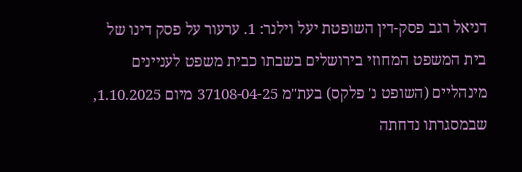דניאל רגב פסק-דין השופטת יעל וילנר: 1. ערעור על פסק דינו של בית המשפט המחוזי בירושלים בשבתו כבית משפט לעניינים מינהליים (השופט נ' פלקס) בעת"מ 37108-04-25 מיום 1.10.2025, שבמסגרתו נדחתה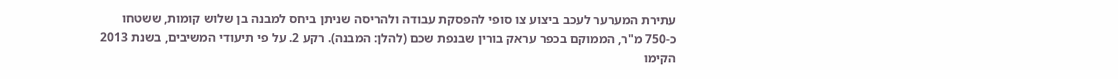עתירת המערער לעכב ביצוע צו סופי להפסקת עבודה ולהריסה שניתן ביחס למבנה בן שלוש קומות, ששטחו כ-750 מ"ר, הממוקם בכפר עראק בורין שבנפת שכם (להלן: המבנה). רקע 2. על פי תיעודי המשיבים, בשנת 2013 הקימו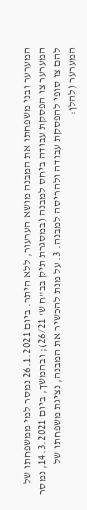המערער ובני משפחתו את המבנה מושא הערעור, ללא היתר. ביום 26.1.2021 נמסר למי ממשפחתו של המערער צו הפסקת עבודה ביחס למבנה (במסגרת תיק בב"ח ש' 26/21); ובהמשך, ביום 14.3.2021, נמסר להם צו סופי להפסקת עבודה ולהריסה למבנה. 3. על מנת להכשיר את המבנה, נציגת משפחתו של המערער (להלן: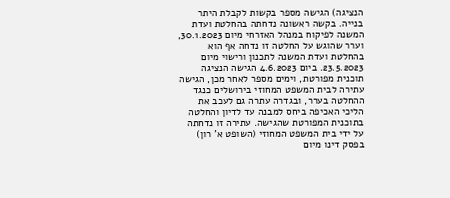הנציגה) הגישה מספר בקשות לקבלת היתר בנייה. בקשה ראשונה נדחתה בהחלטת ועדת המשנה לפיקוח במנהל האזרחי מיום 30.1.2023, וערר שהוגש על החלטה זו נדחה אף הוא בהחלטת ועדת המשנה לתכנון ורישוי מיום 23.5.2023. ביום 4.6.2023 הגישה הנציגה תוכנית מפורטת, וימים מספר לאחר מכן, הגישה עתירה לבית המשפט המחוזי בירושלים כנגד ההחלטה בערר, ובגדרה עתרה גם לעכב את הליכי האכיפה ביחס למבנה עד לדיון והחלטה בתוכנית המפורטת שהגישה. עתירה זו נדחתה על ידי בית המשפט המחוזי (השופט א' רון) בפסק דינו מיום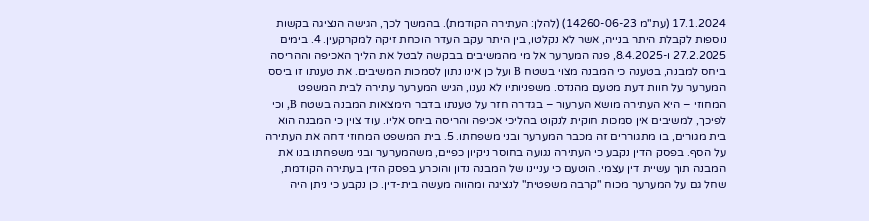17.1.2024 (עת"מ 14260-06-23) (להלן: העתירה הקודמת). בהמשך לכך, הגישה הנציגה בקשות נוספות לקבלת היתר בנייה, אשר לא נקלטו, בין היתר עקב העדר הוכחת זיקה למקרקעין. 4. בימים 27.2.2025 ו-8.4.2025, פנה המערער אל מי מהמשיבים בבקשה לבטל את הליך האכיפה וההריסה ביחס למבנה, בטענה כי המבנה מצוי בשטח B ועל כן אינו נתון לסמכות המשיבים. את טענתו זו ביסס המערער על חוות דעת מטעם מהנדס. משפניותיו לא נענו, הגיש המערער עתירה לבית המשפט המחוזי – היא העתירה מושא הערעור – בגדרה חזר על טענתו בדבר הימצאות המבנה בשטח B, וכי לפיכך, למשיבים אין סמכות חוקית לנקוט בהליכי אכיפה והריסה ביחס אליו. עוד צוין כי המבנה הוא בית מגורים, בו מתגוררים זה מכבר המערער ובני משפחתו. 5. בית המשפט המחוזי דחה את העתירה על הסף. בפסק הדין נקבע כי העתירה נגועה בחוסר ניקיון כפיים, משהמערער ובני משפחתו בנו את המבנה תוך עשיית דין עצמי. הוטעם כי עניינו של המבנה נדון והוכרע בפסק הדין בעתירה הקודמת, שחל גם על המערער מכוח "קרבה משפטית" לנציגה ומהווה מעשה בית-דין. כן נקבע כי ניתן היה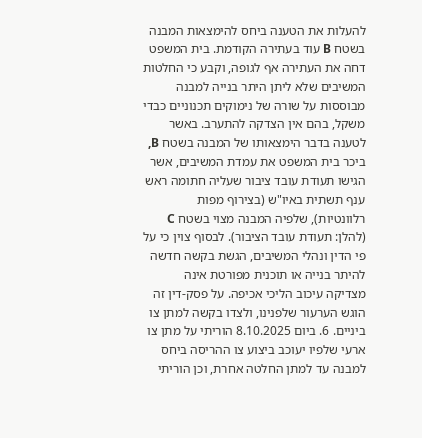להעלות את הטענה ביחס להימצאות המבנה בשטח B עוד בעתירה הקודמת. בית המשפט דחה את העתירה אף לגופה, וקבע כי החלטות המשיבים שלא ליתן היתר בנייה למבנה מבוססות על שורה של נימוקים תכנוניים כבדי משקל, בהם אין הצדקה להתערב. באשר לטענה בדבר הימצאותו של המבנה בשטח B, ביכר בית המשפט את עמדת המשיבים, אשר הגישו תעודת עובד ציבור שעליה חתומה ראש ענף תשתית באיו"ש (בצירוף מפות רלוונטיות), שלפיה המבנה מצוי בשטח C (להלן: תעודת עובד הציבור). לבסוף צוין כי על פי הדין ונהלי המשיבים, הגשת בקשה חדשה להיתר בנייה או תוכנית מפורטת אינה מצדיקה עיכוב הליכי אכיפה. על פסק-דין זה הוגש הערעור שלפנינו, ולצדו בקשה למתן צו ביניים. 6. ביום 8.10.2025 הוריתי על מתן צו ארעי שלפיו יעוכב ביצוע צו ההריסה ביחס למבנה עד למתן החלטה אחרת, וכן הוריתי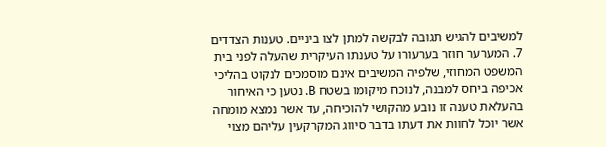למשיבים להגיש תגובה לבקשה למתן לצו ביניים. טענות הצדדים 7. המערער חוזר בערעורו על טענתו העיקרית שהעלה לפני בית המשפט המחוזי, שלפיה המשיבים אינם מוסמכים לנקוט בהליכי אכיפה ביחס למבנה, לנוכח מיקומו בשטח B. נטען כי האיחור בהעלאת טענה זו נובע מהקושי להוכיחה, עד אשר נמצא מומחה אשר יוכל לחוות את דעתו בדבר סיווג המקרקעין עליהם מצוי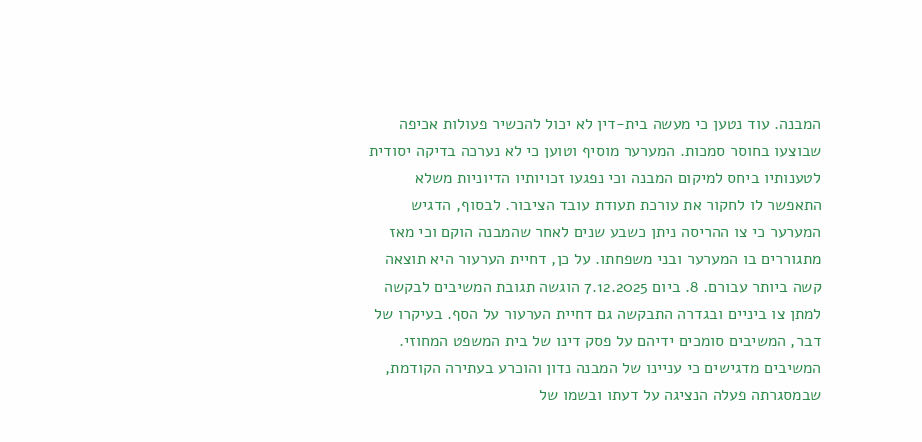המבנה. עוד נטען כי מעשה בית-דין לא יכול להכשיר פעולות אכיפה שבוצעו בחוסר סמכות. המערער מוסיף וטוען כי לא נערכה בדיקה יסודית לטענותיו ביחס למיקום המבנה וכי נפגעו זכויותיו הדיוניות משלא התאפשר לו לחקור את עורכת תעודת עובד הציבור. לבסוף, הדגיש המערער כי צו ההריסה ניתן כשבע שנים לאחר שהמבנה הוקם וכי מאז מתגוררים בו המערער ובני משפחתו. על כן, דחיית הערעור היא תוצאה קשה ביותר עבורם. 8. ביום 7.12.2025 הוגשה תגובת המשיבים לבקשה למתן צו ביניים ובגדרה התבקשה גם דחיית הערעור על הסף. בעיקרו של דבר, המשיבים סומכים ידיהם על פסק דינו של בית המשפט המחוזי. המשיבים מדגישים כי עניינו של המבנה נדון והוכרע בעתירה הקודמת, שבמסגרתה פעלה הנציגה על דעתו ובשמו של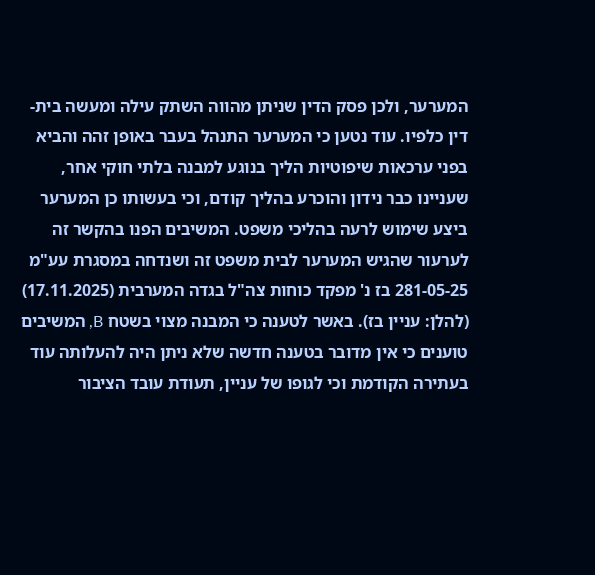המערער, ולכן פסק הדין שניתן מהווה השתק עילה ומעשה בית-דין כלפיו. עוד נטען כי המערער התנהל בעבר באופן זהה והביא בפני ערכאות שיפוטיות הליך בנוגע למבנה בלתי חוקי אחר, שעניינו כבר נידון והוכרע בהליך קודם, וכי בעשותו כן המערער ביצע שימוש לרעה בהליכי משפט. המשיבים הפנו בהקשר זה לערעור שהגיש המערער לבית משפט זה ושנדחה במסגרת עע"מ 281-05-25 בז נ' מפקד כוחות צה"ל בגדה המערבית (17.11.2025) (להלן: עניין בז). באשר לטענה כי המבנה מצוי בשטח B, המשיבים טוענים כי אין מדובר בטענה חדשה שלא ניתן היה להעלותה עוד בעתירה הקודמת וכי לגופו של עניין, תעודת עובד הציבור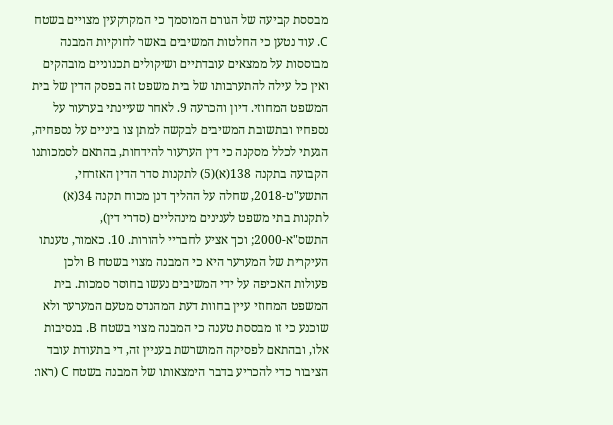מבססת קביעה של הגורם המוסמך כי המקרקעין מצויים בשטח C. עוד נטען כי החלטות המשיבים באשר לחוקיות המבנה מבוססות על ממצאים עובדתיים ושיקולים תכנוניים מובהקים ואין כל עילה להתערבותו של בית משפט זה בפסק הדין של בית המשפט המחוזי. דיון והכרעה 9. לאחר שעיינתי בערעור על נספחיו ובתשובת המשיבים לבקשה למתן צו ביניים על נספחיה, הגעתי לכלל מסקנה כי דין הערעור להידחות, בהתאם לסמכותנו הקבועה בתקנה 138(א)(5) לתקנות סדר הדין האזרחי, התשע"ט-2018, שחלה על ההליך דנן מכוח תקנה 34(א) לתקנות בתי משפט לענינים מינהליים (סדרי דין), התשס"א-2000; וכך אציע לחבריי להורות. 10. כאמור, טענתו העיקרית של המערער היא כי המבנה מצוי בשטח B ולכן פעולות האכיפה על ידי המשיבים נעשו בחוסר סמכות. בית המשפט המחוזי עיין בחוות דעת המהנדס מטעם המערער ולא שוכנע כי זו מבססת טענה כי המבנה מצוי בשטח B. בנסיבות אלו, ובהתאם לפסיקה המושרשת בעניין זה, די בתעודת עובד הציבור כדי להכריע בדבר הימצאותו של המבנה בשטח C (ראו: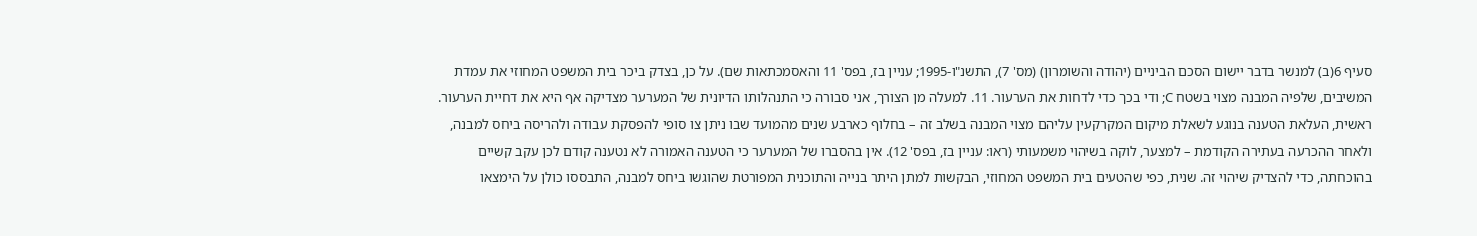סעיף 6(ב) למנשר בדבר יישום הסכם הביניים (יהודה והשומרון) (מס' 7), התשנ"ו-1995; עניין בז, בפס' 11 והאסמכתאות שם). על כן, בצדק ביכר בית המשפט המחוזי את עמדת המשיבים, שלפיה המבנה מצוי בשטח C; ודי בכך כדי לדחות את הערעור. 11. למעלה מן הצורך, אני סבורה כי התנהלותו הדיונית של המערער מצדיקה אף היא את דחיית הערעור. ראשית, העלאת הטענה בנוגע לשאלת מיקום המקרקעין עליהם מצוי המבנה בשלב זה – בחלוף כארבע שנים מהמועד שבו ניתן צו סופי להפסקת עבודה ולהריסה ביחס למבנה, ולאחר ההכרעה בעתירה הקודמת – למצער, לוקה בשיהוי משמעותי (ראו: עניין בז, בפס' 12). אין בהסברו של המערער כי הטענה האמורה לא נטענה קודם לכן עקב קשיים בהוכחתה, כדי להצדיק שיהוי זה. שנית, כפי שהטעים בית המשפט המחוזי, הבקשות למתן היתר בנייה והתוכנית המפורטת שהוגשו ביחס למבנה, התבססו כולן על הימצאו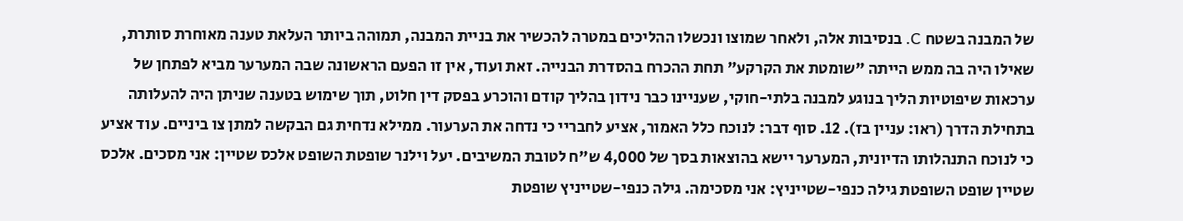של המבנה בשטח C. בנסיבות אלה, ולאחר שמוצו ונכשלו ההליכים במטרה להכשיר את בניית המבנה, תמוהה ביותר העלאת טענה מאוחרת סותרת, שאילו היה בה ממש הייתה "שומטת את הקרקע" תחת ההכרח בהסדרת הבנייה. זאת ועוד, אין זו הפעם הראשונה שבה המערער מביא לפתחן של ערכאות שיפוטיות הליך בנוגע למבנה בלתי-חוקי, שעניינו כבר נידון בהליך קודם והוכרע בפסק דין חלוט, תוך שימוש בטענה שניתן היה להעלותה בתחילת הדרך (ראו: עניין בז). 12. סוף דבר: לנוכח כלל האמור, אציע לחבריי כי נדחה את הערעור. ממילא נדחית גם הבקשה למתן צו ביניים. עוד אציע כי לנוכח התנהלותו הדיונית, המערער יישא בהוצאות בסך של 4,000 ש"ח לטובת המשיבים. יעל וילנר שופטת השופט אלכס שטיין: אני מסכים. אלכס שטיין שופט השופטת גילה כנפי-שטייניץ: אני מסכימה. גילה כנפי-שטייניץ שופטת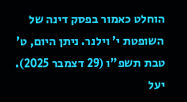הוחלט כאמור בפסק דינה של השופטת י' וילנר. ניתן היום, ט' טבת תשפ"ו (29 דצמבר 2025). יעל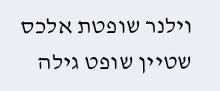וילנר שופטת אלכס שטיין שופט גילה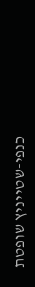כנפי-שטייניץ שופטת